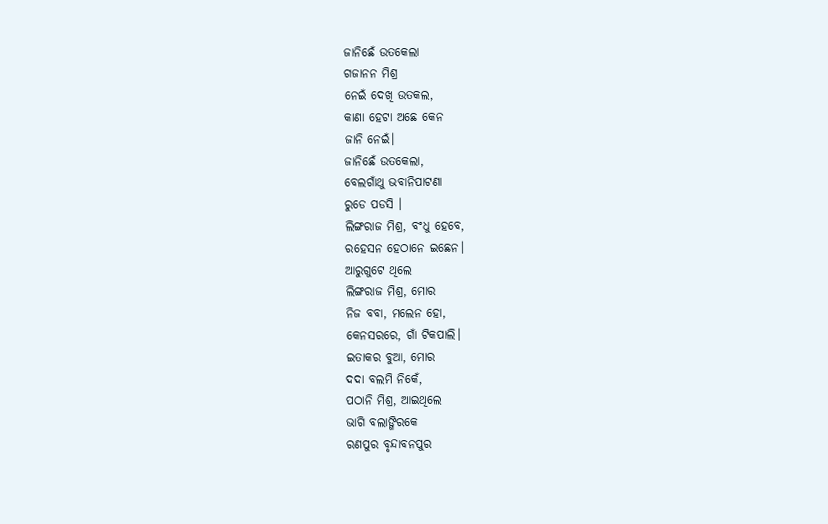ଜାନିଛେଁ ଉତକେଲା
ଗଜାନନ ମିଶ୍ର
ନେଇଁ ଦେଖି ଉତକଲ,
କାଣା ହେଟା ଅଛେ କେନ
ଜାନି ନେଇଁ।
ଜାନିଛେଁ ଉତକେଲା,
ବେଲଗାଁଥୁ ଭବାନିପାଟଣା
ରୁଡେ ପଡସି ।
ଲିଙ୍ଗରାଜ ମିଶ୍ର, ବଂଧୁ ହେବେ,
ରହେସନ ହେଠାନେ ଇଛେନ।
ଆରୁଗୁଟେ ଥିଲେ
ଲିଙ୍ଗରାଜ ମିଶ୍ର, ମୋର
ନିଜ ବବା, ମଲେନ ହୋ,
କେନସରରେ, ଗାଁ ଟିକପାଲି।
ଇତାକର ବୁଆ, ମୋର
ଦଦା ବଲମି ନିକେଁ,
ପଠାନି ମିଶ୍ର, ଆଇଥିଲେ
ଭାଗି ବଲାଙ୍ଗିରକେ
ରଣପୁର ବୃନ୍ଦାବନପୁର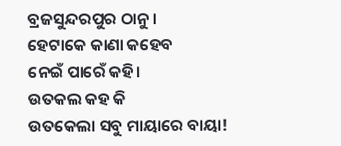ବ୍ରଜସୁନ୍ଦରପୁର ଠାନୁ।
ହେଟାକେ କାଣା କହେବ
ନେଇଁ ପାରେଁ କହି।
ଉତକଲ କହ କି
ଉତକେଲା ସବୁ ମାୟାରେ ବାୟା!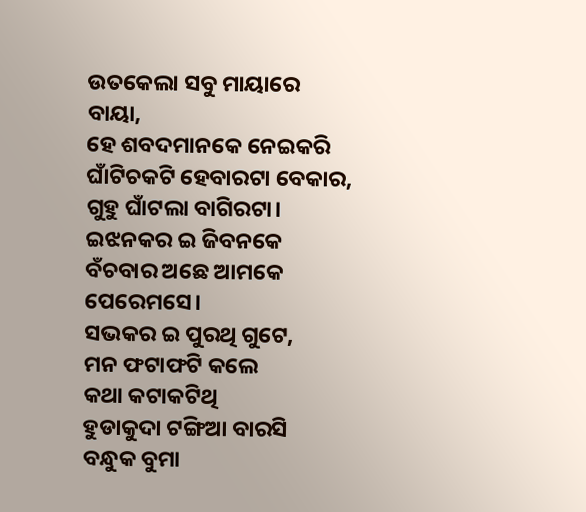ଉତକେଲା ସବୁ ମାୟାରେ ବାୟା,
ହେ ଶବଦମାନକେ ନେଇକରି
ଘାଁଟିଚକଟି ହେବାରଟା ବେକାର,
ଗୁହୁ ଘାଁଟଲା ବାଗିରଟା।
ଇଝନକର ଇ ଜିବନକେ
ବଁଚବାର ଅଛେ ଆମକେ
ପେରେମସେ।
ସଭକର ଇ ପୁରଥି ଗୁଟେ,
ମନ ଫଟାଫଟି କଲେ
କଥା କଟାକଟିଥି
ହୁଡାକୁଦା ଟଙ୍ଗିଆ ବାରସି
ବନ୍ଧୁକ ବୁମା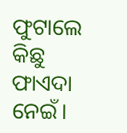ଫୁଟାଲେ
କିଛୁ ଫାଏଦା ନେଇଁ।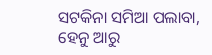ସଟକିନା ସମିଆ ପଲାବା,
ହେନୁ ଆରୁ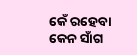କେଁ ରହେବା
କେନ ସାଁଗ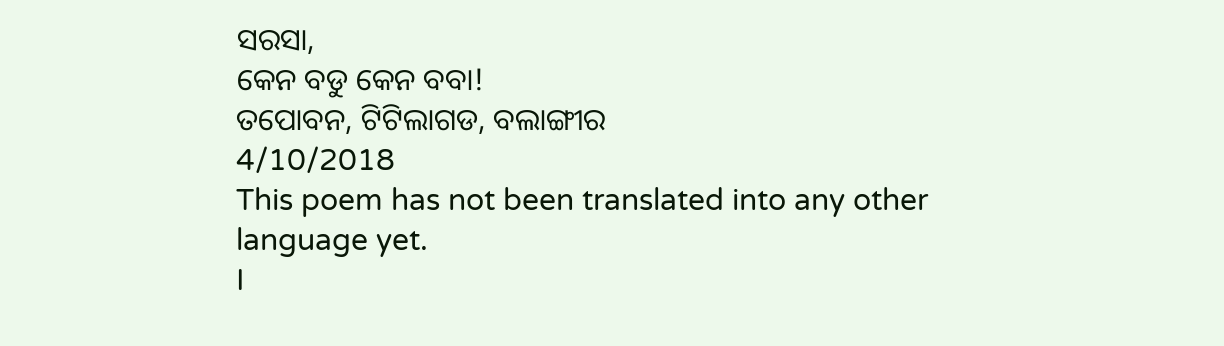ସରସା,
କେନ ବଡୁ କେନ ବବା!
ତପୋବନ, ଟିଟିଲାଗଡ, ବଲାଙ୍ଗୀର
4/10/2018
This poem has not been translated into any other language yet.
I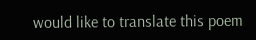would like to translate this poem